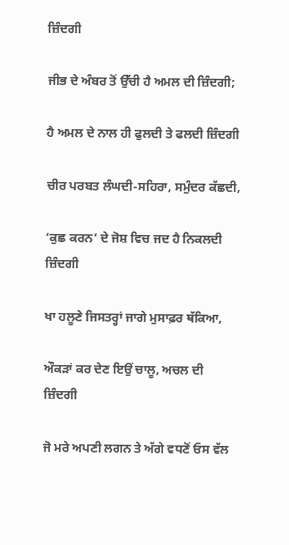ਜ਼ਿੰਦਗੀ

ਜੀਭ ਦੇ ਅੰਬਰ ਤੋਂ ਉੱਚੀ ਹੈ ਅਮਲ ਦੀ ਜ਼ਿੰਦਗੀ;

ਹੈ ਅਮਲ ਦੇ ਨਾਲ ਹੀ ਫੁਲਦੀ ਤੇ ਫਲਦੀ ਜ਼ਿੰਦਗੀ

ਚੀਰ ਪਰਬਤ ਲੰਘਦੀ-ਸਹਿਰਾ, ਸਮੁੰਦਰ ਕੱਛਦੀ,

‘ਕੁਛ ਕਰਨ’ ਦੇ ਜੋਸ਼ ਵਿਚ ਜਦ ਹੈ ਨਿਕਲਦੀ ਜ਼ਿੰਦਗੀ

ਖਾ ਹਲੂਣੇ ਜਿਸਤਰ੍ਹਾਂ ਜਾਗੇ ਮੁਸਾਫ਼ਰ ਥੱਕਿਆ,

ਔਕੜਾਂ ਕਰ ਦੇਣ ਇਉਂ ਚਾਲੂ, ਅਚਲ ਦੀ ਜ਼ਿੰਦਗੀ

ਜੋ ਮਰੇ ਅਪਣੀ ਲਗਨ ਤੇ ਅੱਗੇ ਵਧਣੋਂ ਓਸ ਵੱਲ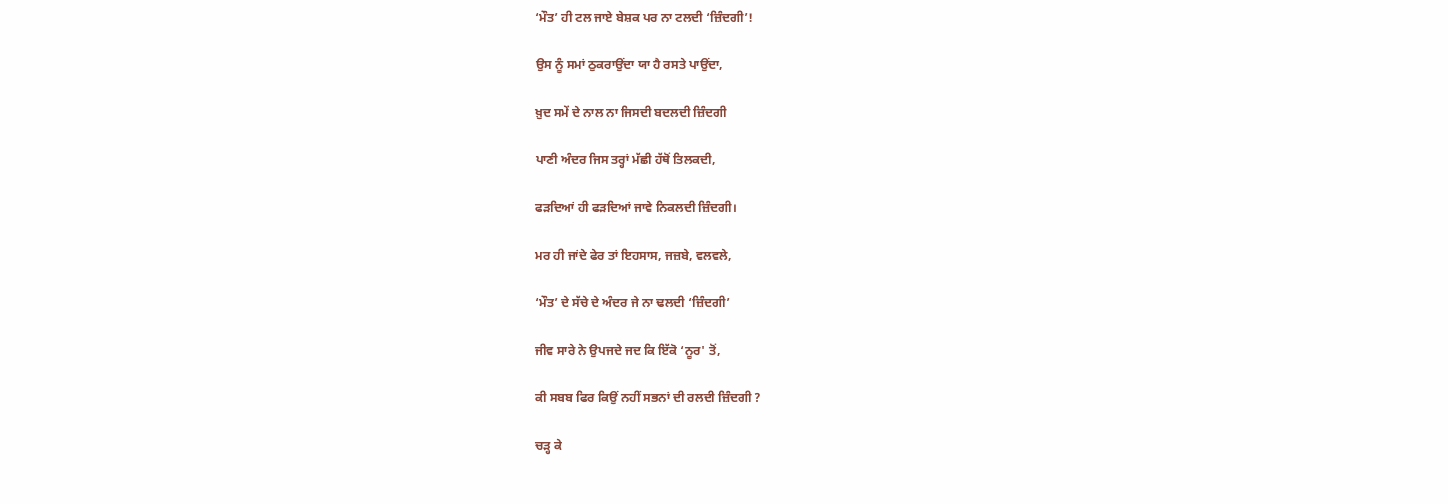‘ਮੌਤ’ ਹੀ ਟਲ ਜਾਏ ਬੇਸ਼ਕ ਪਰ ਨਾ ਟਲਦੀ ‘ਜ਼ਿੰਦਗੀ’!

ਉਸ ਨੂੰ ਸਮਾਂ ਠੁਕਰਾਉਂਦਾ ਯਾ ਹੈ ਰਸਤੇ ਪਾਉਂਦਾ,

ਖ਼ੁਦ ਸਮੇਂ ਦੇ ਨਾਲ ਨਾ ਜਿਸਦੀ ਬਦਲਦੀ ਜ਼ਿੰਦਗੀ

ਪਾਣੀ ਅੰਦਰ ਜਿਸ ਤਰ੍ਹਾਂ ਮੱਛੀ ਹੱਥੋਂ ਤਿਲਕਦੀ,

ਫੜਦਿਆਂ ਹੀ ਫੜਦਿਆਂ ਜਾਵੇ ਨਿਕਲਦੀ ਜ਼ਿੰਦਗੀ।

ਮਰ ਹੀ ਜਾਂਦੇ ਫੇਰ ਤਾਂ ਇਹਸਾਸ, ਜਜ਼ਬੇ, ਵਲਵਲੇ,

‘ਮੌਤ’ ਦੇ ਸੱਚੇ ਦੇ ਅੰਦਰ ਜੇ ਨਾ ਢਲਦੀ ‘ਜ਼ਿੰਦਗੀ’

ਜੀਵ ਸਾਰੇ ਨੇ ਉਪਜਦੇ ਜਦ ਕਿ ਇੱਕੋ ‘ਨੂਰ' ਤੋਂ,

ਕੀ ਸਬਬ ਫਿਰ ਕਿਉਂ ਨਹੀਂ ਸਭਨਾਂ ਦੀ ਰਲਦੀ ਜ਼ਿੰਦਗੀ ?

ਚੜ੍ਹ ਕੇ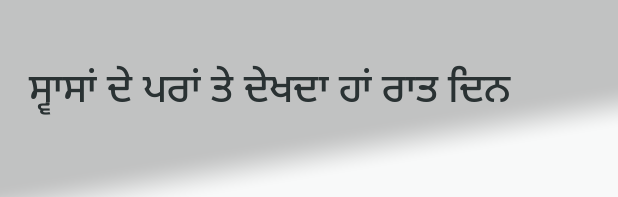ਸ੍ਵਾਸਾਂ ਦੇ ਪਰਾਂ ਤੇ ਦੇਖਦਾ ਹਾਂ ਰਾਤ ਦਿਨ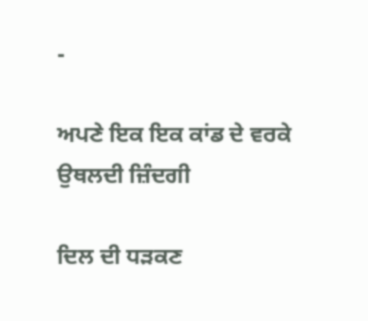-

ਅਪਣੇ ਇਕ ਇਕ ਕਾਂਡ ਦੇ ਵਰਕੇ ਉਥਲਦੀ ਜ਼ਿੰਦਗੀ

ਦਿਲ ਦੀ ਧੜਕਣ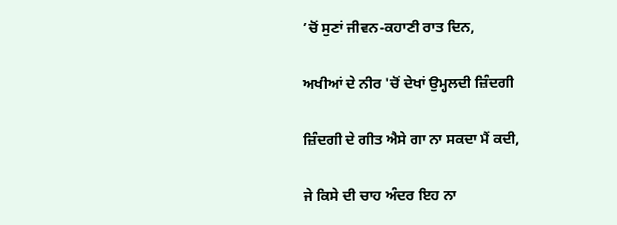’ਚੋਂ ਸੁਣਾਂ ਜੀਵਨ-ਕਹਾਣੀ ਰਾਤ ਦਿਨ,

ਅਖੀਆਂ ਦੇ ਨੀਰ 'ਚੋਂ ਦੇਖਾਂ ਉਮ੍ਹਲਦੀ ਜ਼ਿੰਦਗੀ

ਜ਼ਿੰਦਗੀ ਦੇ ਗੀਤ ਐਸੇ ਗਾ ਨਾ ਸਕਦਾ ਮੈਂ ਕਦੀ,

ਜੇ ਕਿਸੇ ਦੀ ਚਾਹ ਅੰਦਰ ਇਹ ਨਾ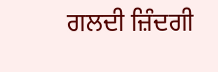ਗਲਦੀ ਜ਼ਿੰਦਗੀ